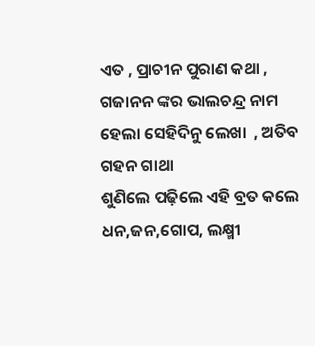ଏତ , ପ୍ରାଚୀନ ପୁରାଣ କଥା ,   ଗଜାନନ ଙ୍କର ଭାଲଚନ୍ଦ୍ର ନାମ
ହେଲା ସେହିଦିନୁ ଲେଖା  , ଅତିବ ଗହନ ଗାଥା
ଶୁଣିଲେ ପଢ଼ିଲେ ଏହି ବ୍ରତ କଲେ
ଧନ,ଜନ,ଗୋପ, ଲକ୍ଷ୍ମୀ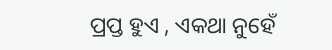ପ୍ରପ୍ତ ହୁଏ , ଏକଥା ନୁହେଁ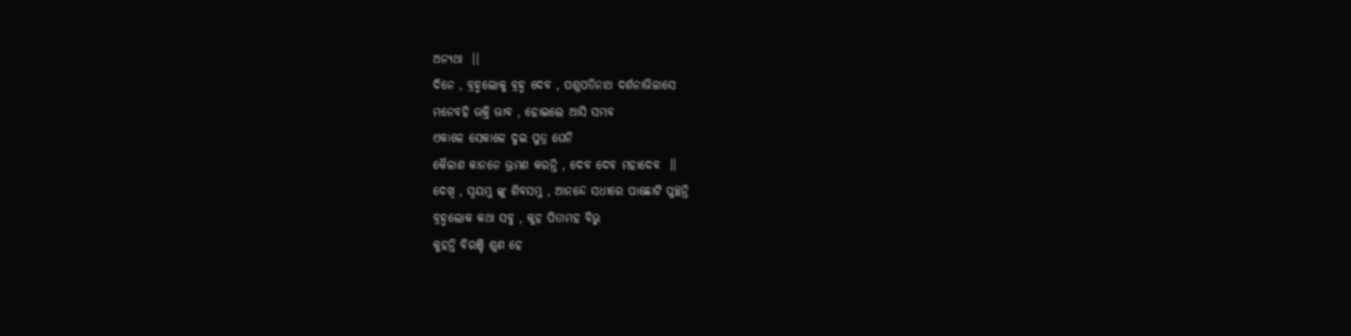ଅନ୍ୟଥା  ।।
ଦିନେ , ବ୍ରହ୍ମଲୋକୁ ବ୍ରହ୍ମ ଦେବ , ପଶୁପତିନାଥ ଦର୍ଶନାଭିଳାସେ
ମନେବହି ଭକ୍ତି ଭାବ , ହୋଇଲେ ଆସି ସମ୍ଭବ
ଏକାଳେ ସେକାଳେ ଦୁଇ ପୁତ୍ର ଘେନି
କୈଳାଶ କାନନେ ଭ୍ରମଣ କରନ୍ତି , ଦେବ ଦେବ ମହାଦେବ  ।।
ଦେଖି , ସ୍ଵୟମ୍ଭୁ ଙ୍କୁ ଶିବସମ୍ଭୁ , ଆନନ୍ଦେ ସଧୀରେ ପାଛୋଟି ପୁଚ୍ଛନ୍ତି
ବ୍ରହ୍ମଲୋକ କଥା ସବୁ , କୁହ ପିତାମହ ବିଭୁ
କୁହନ୍ତି ବିରଞ୍ଚି ଶୁଣ ହେ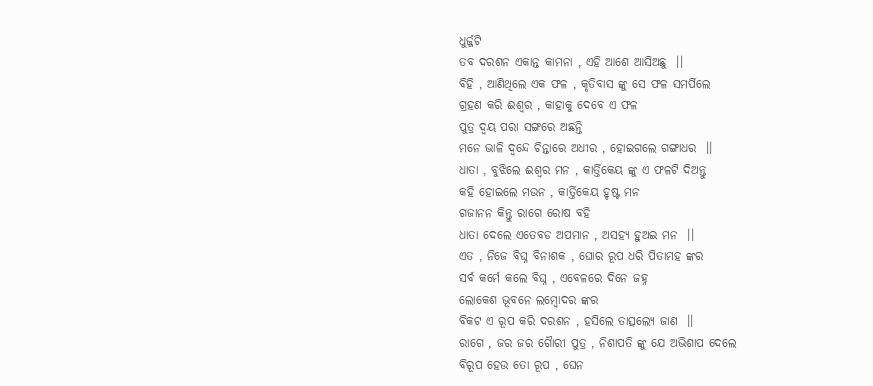ଧୁର୍ଜ୍ଜଟି
ତବ ଦରଶନ ଏକାନ୍ତ କାମନା , ଏହି ଆଶେ ଆସିଅଛୁ  ।।
ବିହି , ଆଣିଥିଲେ ଏକ ଫଳ , କୃତିବାସ ଙ୍କୁ ସେ ଫଳ ସମର୍ପିଲେ
ଗ୍ରହଣ କରି ଈଶ୍ଵର , କାହାକୁ ଦେବେ ଏ ଫଳ
ପୁତ୍ର ଦ୍ବୟ ପରା ସଙ୍ଗରେ ଅଛନ୍ତି
ମନେ ଭାଳି ଦ୍ଵନ୍ଦେ ଚିନ୍ତାରେ ଅଧୀର , ହୋଇଗଲେ ଗଙ୍ଗାଧର  ।।
ଧାତା , ବୁଝିଲେ ଈଶ୍ଵର ମନ , କାର୍ତ୍ତିକେୟ ଙ୍କୁ ଏ ଫଳଟି ଦିଅନ୍ତୁ
କହି ହୋଇଲେ ମଉନ , କାର୍ତ୍ତିକେୟ ହୃଷ୍ଟ ମନ
ଗଜାନନ କିନ୍ତୁ ରାଗେ ରୋଷ ବହି
ଧାତା ଦେଲେ ଏତେବଡ ଅପମାନ , ଅସହ୍ୟ ହୁଅଇ ମନ  ।।
ଏତ , ନିଜେ ବିଘ୍ନ ବିନାଶକ , ଘୋର ରୂପ ଧରି ପିତାମହ ଙ୍କର
ସର୍ବ କର୍ମେ କଲେ ବିଘ୍ନ , ଏବେଳରେ ଦିନେ ଜହ୍ନ
ଲୋକେଶ ଭୂବନେ ଲମ୍ବୋଦର ଙ୍କର
ବିକଟ ଏ ରୂପ କରି ଦରଶନ , ହସିଲେ ତାତ୍ସଲ୍ୟେ ଜାଣ  ।।
ରାଗେ , ଜର ଜର ଗୈାରୀ ପୁତ୍ର , ନିଶାପତି ଙ୍କୁ ଯେ ଅଭିଶାପ ଦେଲେ
ବିରୂପ ହେଉ ତୋ ରୂପ , ଘେନ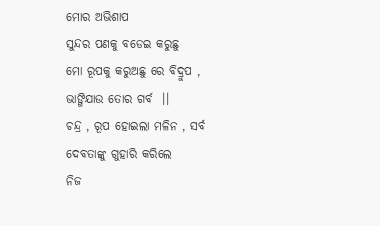ମୋର ଅଭିଶାପ
ସୁନ୍ଦର ପଣକୁ ବଡେଇ କରୁଛୁ
ମୋ ରୂପକୁ କରୁଅଛୁ ରେ ବିଦ୍ରୁପ , ଭାଙ୍ଗିଯାଉ ତୋର ଗର୍ବ  ।।
ଚନ୍ଦ୍ର , ରୂପ ହୋଇଲା ମଳିନ , ସର୍ବ ଦେବତାଙ୍କୁ ଗୁହାରି କରିଲେ
ନିଜ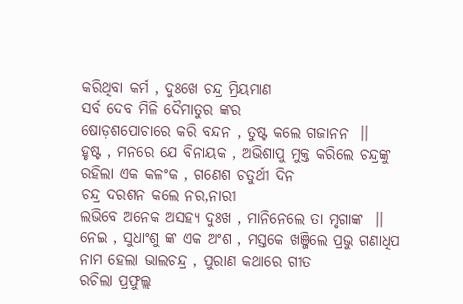କରିଥିବା କର୍ମ , ଦୁଃଖେ ଚନ୍ଦ୍ର ମ୍ରିୟମାଣ
ସର୍ବ ଦେବ ମିଳି ଦୈମାତୁର ଙ୍କର
ଷୋଡ଼ଶପୋଚାରେ କରି ବନ୍ଦନ , ତୁଷ୍ଟ କଲେ ଗଜାନନ  ।।
ହୃଷ୍ଟ , ମନରେ ଯେ ବିନାୟକ , ଅଭିଶାପୁ ମୁକ୍ତ କରିଲେ ଚନ୍ଦ୍ରଙ୍କୁ
ରହିଲା ଏକ କଳଂକ , ଗଣେଶ ଚତୁର୍ଥୀ ଦିନ
ଚନ୍ଦ୍ର ଦରଶନ କଲେ ନର,ନାରୀ
ଲଭିବେ ଅନେକ ଅସହ୍ୟ ଦୁଃଖ , ମାନିନେଲେ ତା ମୃଗାଙ୍କ  ।।
ନେଇ , ସୁଧାଂଶୁ ଙ୍କ ଏକ ଅଂଶ , ମସ୍ତକେ ଖଞ୍ଜିଲେ ପ୍ରଭୁ ଗଣାଧିପ
ନାମ ହେଲା ଭାଲଚନ୍ଦ୍ର , ପୁରାଣ କଥାରେ ଗୀତ
ରଚିଲା ପ୍ରଫୁଲ୍ଲ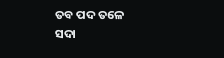ତବ ପଦ ତଳେ
ସଦା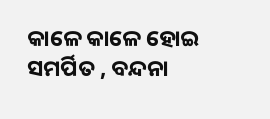କାଳେ କାଳେ ହୋଇ ସମର୍ପିତ , ବନ୍ଦନା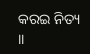କରଇ ନିତ୍ୟ  ।।